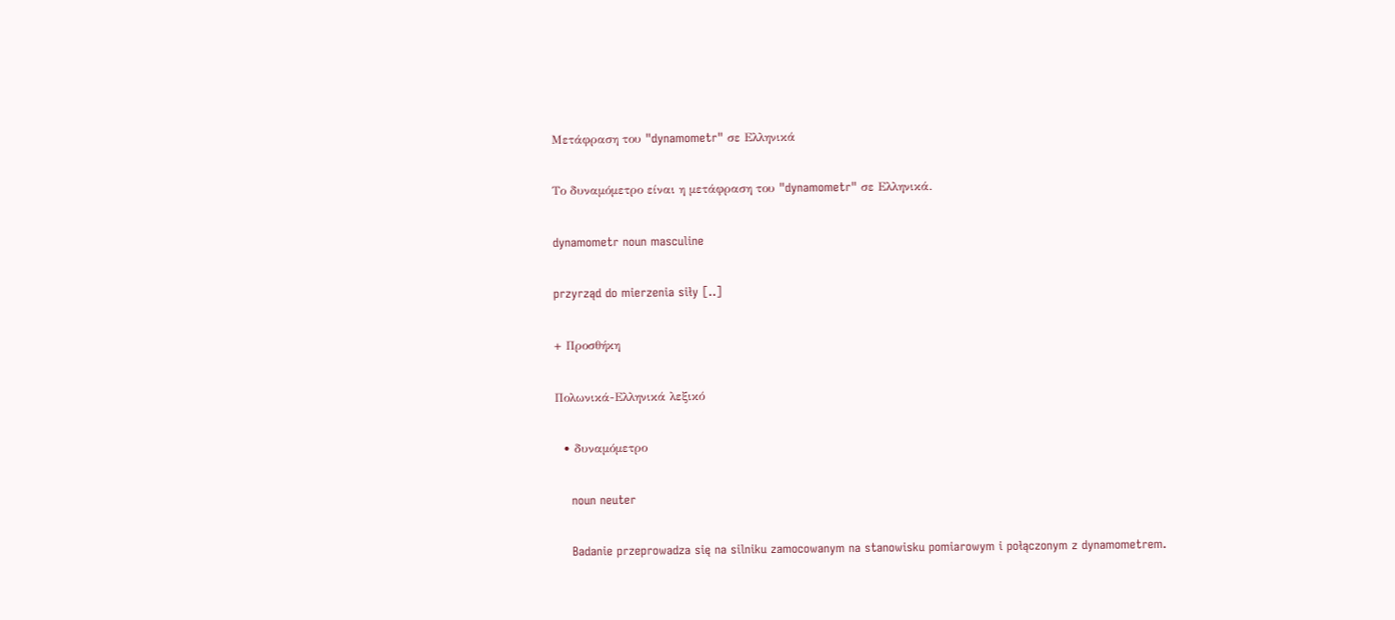Μετάφραση του "dynamometr" σε Ελληνικά

Το δυναμόμετρο είναι η μετάφραση του "dynamometr" σε Ελληνικά.

dynamometr noun masculine

przyrząd do mierzenia siły [..]

+ Προσθήκη

Πολωνικά-Ελληνικά λεξικό

  • δυναμόμετρο

    noun neuter

    Badanie przeprowadza się na silniku zamocowanym na stanowisku pomiarowym i połączonym z dynamometrem.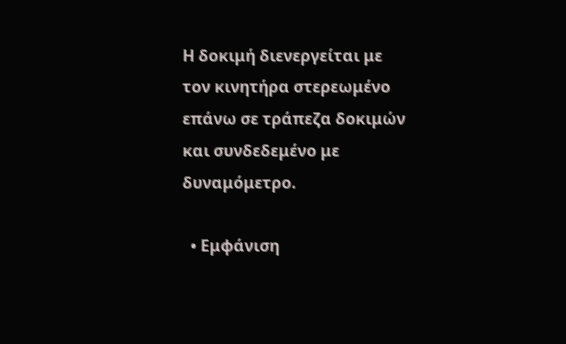Η δοκιμή διενεργείται με τον κινητήρα στερεωμένο επάνω σε τράπεζα δοκιμών και συνδεδεμένο με δυναμόμετρο.

  • Εμφάνιση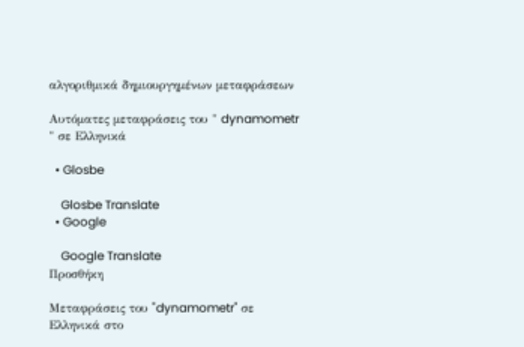αλγοριθμικά δημιουργημένων μεταφράσεων

Αυτόματες μεταφράσεις του " dynamometr " σε Ελληνικά

  • Glosbe

    Glosbe Translate
  • Google

    Google Translate
Προσθήκη

Μεταφράσεις του "dynamometr" σε Ελληνικά στο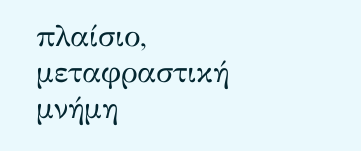πλαίσιο, μεταφραστική μνήμη